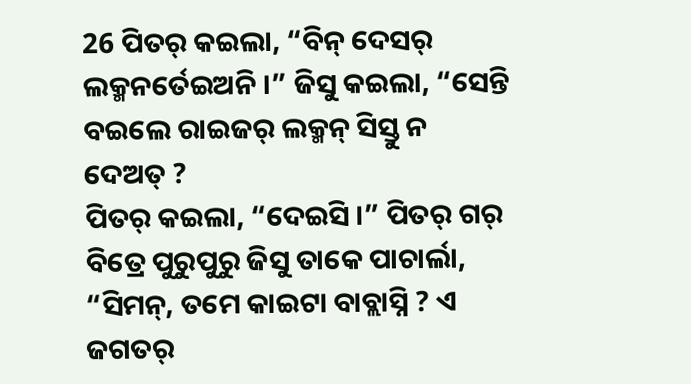26 ପିତର୍ କଇଲା, “ବିନ୍ ଦେସର୍ ଲକ୍ମନର୍ତେଇଅନି ।” ଜିସୁ କଇଲା, “ସେନ୍ତି ବଇଲେ ରାଇଜର୍ ଲକ୍ମନ୍ ସିସ୍ତୁ ନ ଦେଅତ୍ ?
ପିତର୍ କଇଲା, “ଦେଇସି ।” ପିତର୍ ଗର୍ ବିତ୍ରେ ପୁରୁପୁରୁ ଜିସୁ ତାକେ ପାଚାର୍ଲା, “ସିମନ୍, ତମେ କାଇଟା ବାବ୍ଲାସ୍ନି ? ଏ ଜଗତର୍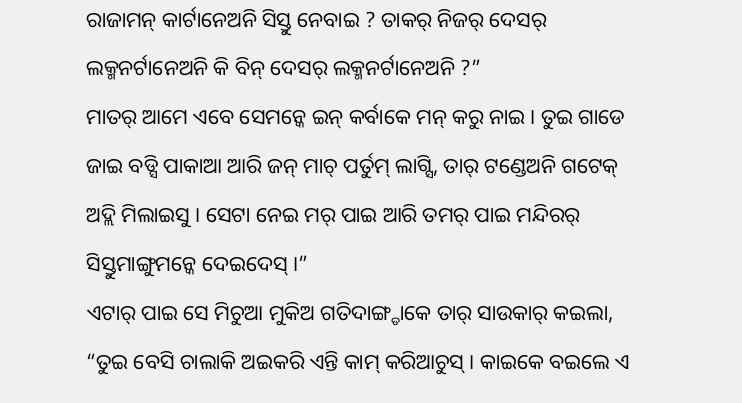ରାଜାମନ୍ କାର୍ଟାନେଅନି ସିସ୍ତୁ ନେବାଇ ? ତାକର୍ ନିଜର୍ ଦେସର୍ ଲକ୍ମନର୍ଟାନେଅନି କି ବିନ୍ ଦେସର୍ ଲକ୍ମନର୍ଟାନେଅନି ?”
ମାତର୍ ଆମେ ଏବେ ସେମନ୍କେ ଇନ୍ କର୍ବାକେ ମନ୍ କରୁ ନାଇ । ତୁଇ ଗାଡେ ଜାଇ ବଡ୍ସି ପାକାଆ ଆରି ଜନ୍ ମାଚ୍ ପର୍ତୁମ୍ ଲାଗ୍ସି, ତାର୍ ଟଣ୍ଡେଅନି ଗଟେକ୍ ଅଦ୍ଲି ମିଲାଇସୁ । ସେଟା ନେଇ ମର୍ ପାଇ ଆରି ତମର୍ ପାଇ ମନ୍ଦିରର୍ ସିସ୍ତୁମାଙ୍ଗୁମନ୍କେ ଦେଇଦେସ୍ ।”
ଏଟାର୍ ପାଇ ସେ ମିଚୁଆ ମୁକିଅ ଗତିଦାଙ୍ଗ୍ଡାକେ ତାର୍ ସାଉକାର୍ କଇଲା, “ତୁଇ ବେସି ଚାଲାକି ଅଇକରି ଏନ୍ତି କାମ୍ କରିଆଚୁସ୍ । କାଇକେ ବଇଲେ ଏ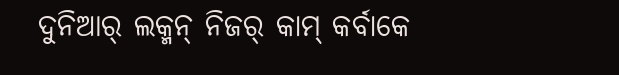ଦୁନିଆର୍ ଲକ୍ମନ୍ ନିଜର୍ କାମ୍ କର୍ବାକେ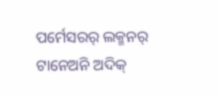ପର୍ମେସରର୍ ଲକ୍ମନର୍ ଟାନେଅନି ଅଦିକ୍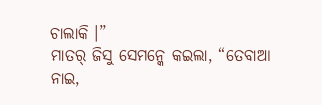ଚାଲାକି ।”
ମାତର୍ ଜିସୁ ସେମନ୍କେ କଇଲା, “ତେବାଆ ନାଇ,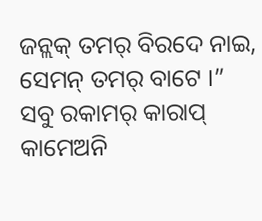ଜନ୍ଲକ୍ ତମର୍ ବିରଦେ ନାଇ, ସେମନ୍ ତମର୍ ବାଟେ ।”
ସବୁ ରକାମର୍ କାରାପ୍ କାମେଅନି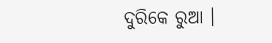ଦୁରିକେ ରୁଆ ।